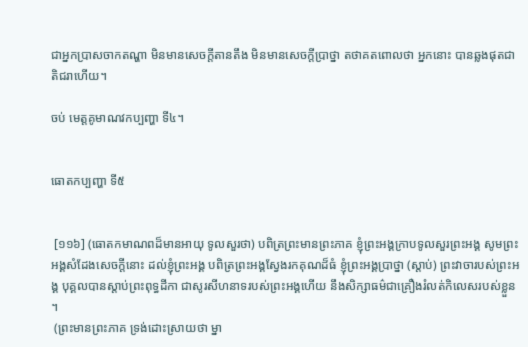ជាអ្នកប្រាសចាកតណ្ហា មិនមានសេចក្តីតានតឹង មិនមានសេចក្តីប្រាថ្នា តថាគតពោលថា អ្នកនោះ បានឆ្លងផុតជាតិជរាហើយ។

ចប់ មេត្តគូមាណវកប្បញ្ហា ទី៤។


ធោតកប្បញ្ហា ទី៥


 [១១៦] (ធោតកមាណពដ៏មានអាយុ ទូលសួរថា) បពិត្រព្រះមានព្រះភាគ ខ្ញុំព្រះអង្គក្រាបទូលសួរព្រះអង្គ សូមព្រះអង្គសំដែងសេចក្តីនោះ ដល់ខ្ញុំព្រះអង្គ បពិត្រព្រះអង្គស្វែងរកគុណដ៏ធំ ខ្ញុំព្រះអង្គប្រាថ្នា (ស្តាប់) ព្រះវាចារបស់ព្រះអង្គ បុគ្គលបានស្តាប់ព្រះពុទ្ធដីកា ជាសូរសីហនាទរបស់ព្រះអង្គហើយ នឹងសិក្សាធម៌ជាគ្រឿងរំលត់កិលេសរបស់ខ្លួន។
 (ព្រះមានព្រះភាគ ទ្រង់ដោះស្រាយថា ម្នា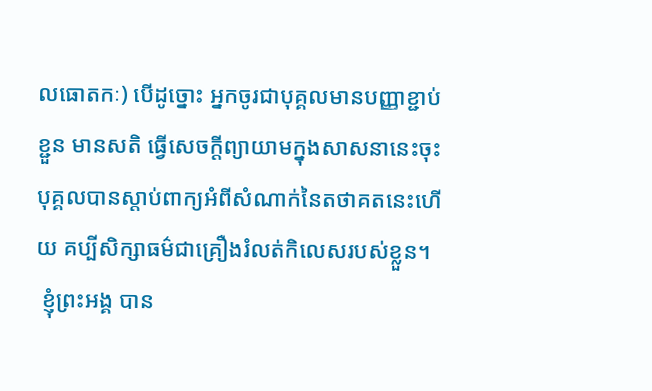លធោតកៈ) បើដូច្នោះ អ្នកចូរជាបុគ្គលមានបញ្ញាខ្ជាប់ខ្ជួន មានសតិ ធ្វើសេចក្តីព្យាយាមក្នុងសាសនានេះចុះ បុគ្គលបានស្តាប់ពាក្យអំពីសំណាក់នៃតថាគតនេះហើយ គប្បីសិក្សាធម៌ជាគ្រឿងរំលត់កិលេសរបស់ខ្លួន។
 ខ្ញុំព្រះអង្គ បាន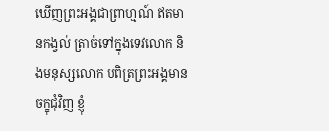ឃើញព្រះអង្គជាព្រាហ្មណ៍ ឥតមានកង្វល់ ត្រាច់ទៅក្នុងទេវលោក និងមនុស្សលោក បពិត្រព្រះអង្គមានចក្ខុជុំវិញ ខ្ញុំ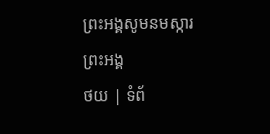ព្រះអង្គសូមនមស្ការព្រះអង្គ
ថយ | ទំព័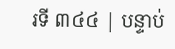រទី ៣៤៤ | បន្ទាប់